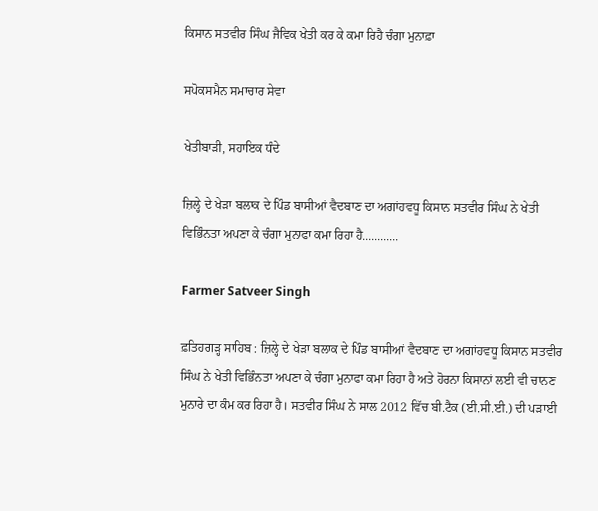ਕਿਸਾਨ ਸਤਵੀਰ ਸਿੰਘ ਜੈਵਿਕ ਖੇਤੀ ਕਰ ਕੇ ਕਮਾ ਰਿਹੈ ਚੰਗਾ ਮੁਨਾਫ਼ਾ

ਸਪੋਕਸਮੈਨ ਸਮਾਚਾਰ ਸੇਵਾ

ਖੇਤੀਬਾੜੀ, ਸਹਾਇਕ ਧੰਦੇ

ਜ਼ਿਲ੍ਹੇ ਦੇ ਖੇੜਾ ਬਲਾਕ ਦੇ ਪਿੰਡ ਬਾਸੀਆਂ ਵੈਦਬਾਣ ਦਾ ਅਗਾਂਹਵਧੂ ਕਿਸਾਨ ਸਤਵੀਰ ਸਿੰਘ ਨੇ ਖੇਤੀ ਵਿਭਿੰਨਤਾ ਅਪਣਾ ਕੇ ਚੰਗਾ ਮੁਨਾਫਾ ਕਮਾ ਰਿਹਾ ਹੈ............

Farmer Satveer Singh

ਫ਼ਤਿਹਗੜ੍ਹ ਸਾਹਿਬ : ਜ਼ਿਲ੍ਹੇ ਦੇ ਖੇੜਾ ਬਲਾਕ ਦੇ ਪਿੰਡ ਬਾਸੀਆਂ ਵੈਦਬਾਣ ਦਾ ਅਗਾਂਹਵਧੂ ਕਿਸਾਨ ਸਤਵੀਰ ਸਿੰਘ ਨੇ ਖੇਤੀ ਵਿਭਿੰਨਤਾ ਅਪਣਾ ਕੇ ਚੰਗਾ ਮੁਨਾਫਾ ਕਮਾ ਰਿਹਾ ਹੈ ਅਤੇ ਹੋਰਨਾ ਕਿਸਾਨਾਂ ਲਈ ਵੀ ਚਾਨਣ ਮੁਨਾਰੇ ਦਾ ਕੰਮ ਕਰ ਰਿਹਾ ਹੈ। ਸਤਵੀਰ ਸਿੰਘ ਨੇ ਸਾਲ 2012 ਵਿੱਚ ਬੀ.ਟੈਕ (ਈ.ਸੀ.ਈ.) ਦੀ ਪੜਾਈ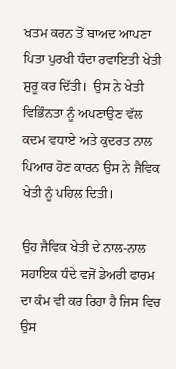ਖਤਮ ਕਰਨ ਤੋਂ ਬਾਅਦ ਆਪਣਾ ਪਿਤਾ ਪੁਰਖੀ ਧੰਦਾ ਰਵਾਇਤੀ ਖੇਤੀ ਸ਼ੁਰੂ ਕਰ ਦਿੱਤੀ।  ਉਸ ਨੇ ਖੇਤੀ ਵਿਭਿੰਨਤਾ ਨੂੰ ਅਪਣਾਉਣ ਵੱਲ ਕਦਮ ਵਧਾਏ ਅਤੇ ਕੁਦਰਤ ਨਾਲ ਪਿਆਰ ਹੋਣ ਕਾਰਨ ਉਸ ਨੇ ਜੈਵਿਕ ਖੇਤੀ ਨੂੰ ਪਹਿਲ ਦਿਤੀ।

ਉਹ ਜੈਵਿਕ ਖੇਤੀ ਦੇ ਨਾਲ-ਨਾਲ ਸਹਾਇਕ ਧੰਦੇ ਵਜੋਂ ਡੇਅਰੀ ਫਾਰਮ ਦਾ ਕੰਮ ਵੀ ਕਰ ਰਿਹਾ ਹੈ ਜਿਸ ਵਿਚ ਉਸ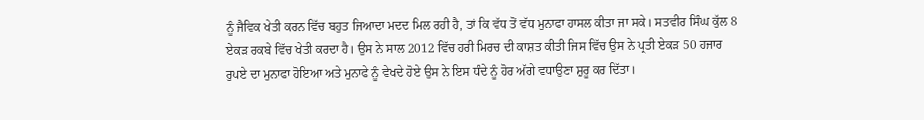ਨੂੰ ਜੈਵਿਕ ਖੇਤੀ ਕਰਨ ਵਿੱਚ ਬਹੁਤ ਜਿਆਦਾ ਮਦਦ ਮਿਲ ਰਹੀ ਹੈ, ਤਾਂ ਕਿ ਵੱਧ ਤੋਂ ਵੱਧ ਮੁਨਾਫਾ ਹਾਸਲ ਕੀਤਾ ਜਾ ਸਕੇ। ਸਤਵੀਰ ਸਿੰਘ ਕੁੱਲ 8 ਏਕੜ ਰਕਬੇ ਵਿੱਚ ਖੇਤੀ ਕਰਦਾ ਹੈ। ਉਸ ਨੇ ਸਾਲ 2012 ਵਿੱਚ ਹਰੀ ਮਿਰਚ ਦੀ ਕਾਸ਼ਤ ਕੀਤੀ ਜਿਸ ਵਿੱਚ ਉਸ ਨੇ ਪ੍ਰਤੀ ਏਕੜ 50 ਹਜਾਰ ਰੁਪਏ ਦਾ ਮੁਨਾਫਾ ਹੋਇਆ ਅਤੇ ਮੁਨਾਫੇ ਨੂੰ ਵੇਖਦੇ ਹੋਏ ਉਸ ਨੇ ਇਸ ਧੰਦੇ ਨੂੰ ਹੋਰ ਅੱਗੇ ਵਧਾਉਣਾ ਸ਼ੁਰੂ ਕਰ ਦਿੱਤਾ।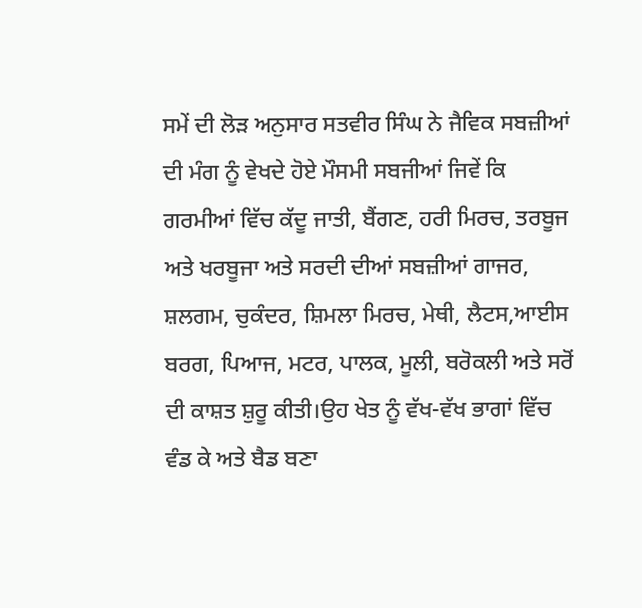ਸਮੇਂ ਦੀ ਲੋੜ ਅਨੁਸਾਰ ਸਤਵੀਰ ਸਿੰਘ ਨੇ ਜੈਵਿਕ ਸਬਜ਼ੀਆਂ ਦੀ ਮੰਗ ਨੂੰ ਵੇਖਦੇ ਹੋਏ ਮੌਸਮੀ ਸਬਜੀਆਂ ਜਿਵੇਂ ਕਿ ਗਰਮੀਆਂ ਵਿੱਚ ਕੱਦੂ ਜਾਤੀ, ਬੈਂਗਣ, ਹਰੀ ਮਿਰਚ, ਤਰਬੂਜ ਅਤੇ ਖਰਬੂਜਾ ਅਤੇ ਸਰਦੀ ਦੀਆਂ ਸਬਜ਼ੀਆਂ ਗਾਜਰ, ਸ਼ਲਗਮ, ਚੁਕੰਦਰ, ਸ਼ਿਮਲਾ ਮਿਰਚ, ਮੇਥੀ, ਲੈਟਸ,ਆਈਸ ਬਰਗ, ਪਿਆਜ, ਮਟਰ, ਪਾਲਕ, ਮੂਲੀ, ਬਰੋਕਲੀ ਅਤੇ ਸਰੋਂ ਦੀ ਕਾਸ਼ਤ ਸ਼ੁਰੂ ਕੀਤੀ।ਉਹ ਖੇਤ ਨੂੰ ਵੱਖ-ਵੱਖ ਭਾਗਾਂ ਵਿੱਚ ਵੰਡ ਕੇ ਅਤੇ ਬੈਡ ਬਣਾ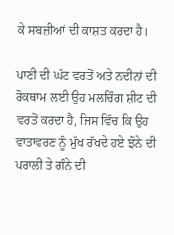ਕੇ ਸਬਜ਼ੀਆਂ ਦੀ ਕਾਸ਼ਤ ਕਰਦਾ ਹੈ।

ਪਾਣੀ ਦੀ ਘੱਟ ਵਰਤੋਂ ਅਤੇ ਨਦੀਨਾਂ ਦੀ ਰੋਕਥਾਮ ਲਈ ਉਹ ਮਲਚਿੰਗ ਸ਼ੀਟ ਦੀ ਵਰਤੋਂ ਕਰਦਾ ਹੈ, ਜਿਸ ਵਿੱਚ ਕਿ ਉਹ ਵਾਤਾਵਰਣ ਨੂੰ ਮੁੱਖ ਰੱਖਦੇ ਹਏ ਝੋਨੇ ਦੀ ਪਰਾਲੀ ਤੇ ਗੰਨੇ ਦੀ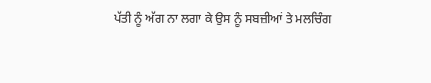ਪੱਤੀ ਨੂੰ ਅੱਗ ਨਾ ਲਗਾ ਕੇ ਉਸ ਨੂੰ ਸਬਜ਼ੀਆਂ ਤੇ ਮਲਚਿੰਗ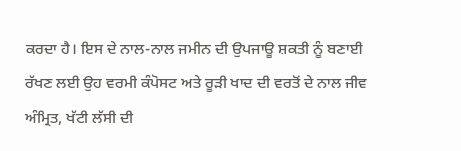ਕਰਦਾ ਹੈ। ਇਸ ਦੇ ਨਾਲ-ਨਾਲ ਜਮੀਨ ਦੀ ਉਪਜਾਊ ਸ਼ਕਤੀ ਨੂੰ ਬਣਾਈ ਰੱਖਣ ਲਈ ਉਹ ਵਰਮੀ ਕੰਪੋਸਟ ਅਤੇ ਰੂੜੀ ਖਾਦ ਦੀ ਵਰਤੋਂ ਦੇ ਨਾਲ ਜੀਵ ਅੰਮ੍ਰਿਤ, ਖੱਟੀ ਲੱਸੀ ਦੀ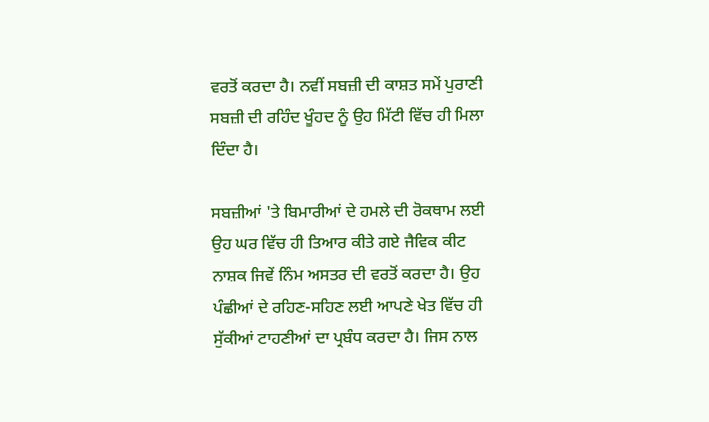ਵਰਤੋਂ ਕਰਦਾ ਹੈ। ਨਵੀਂ ਸਬਜ਼ੀ ਦੀ ਕਾਸ਼ਤ ਸਮੇਂ ਪੁਰਾਣੀ ਸਬਜ਼ੀ ਦੀ ਰਹਿੰਦ ਖੂੰਹਦ ਨੂੰ ਉਹ ਮਿੱਟੀ ਵਿੱਚ ਹੀ ਮਿਲਾ ਦਿੰਦਾ ਹੈ।

ਸਬਜ਼ੀਆਂ 'ਤੇ ਬਿਮਾਰੀਆਂ ਦੇ ਹਮਲੇ ਦੀ ਰੋਕਥਾਮ ਲਈ ਉਹ ਘਰ ਵਿੱਚ ਹੀ ਤਿਆਰ ਕੀਤੇ ਗਏ ਜੈਵਿਕ ਕੀਟ ਨਾਸ਼ਕ ਜਿਵੇਂ ਨਿੰਮ ਅਸਤਰ ਦੀ ਵਰਤੋਂ ਕਰਦਾ ਹੈ। ਉਹ ਪੰਛੀਆਂ ਦੇ ਰਹਿਣ-ਸਹਿਣ ਲਈ ਆਪਣੇ ਖੇਤ ਵਿੱਚ ਹੀ ਸੁੱਕੀਆਂ ਟਾਹਣੀਆਂ ਦਾ ਪ੍ਰਬੰਧ ਕਰਦਾ ਹੈ। ਜਿਸ ਨਾਲ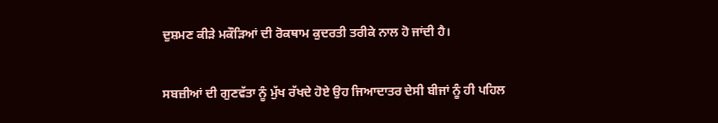ਦੁਸ਼ਮਣ ਕੀੜੇ ਮਕੌੜਿਆਂ ਦੀ ਰੋਕਥਾਮ ਕੁਦਰਤੀ ਤਰੀਕੇ ਨਾਲ ਹੋ ਜਾਂਦੀ ਹੈ।

ਸਬਜ਼ੀਆਂ ਦੀ ਗੁਣਵੱਤਾ ਨੂੰ ਮੁੱਖ ਰੱਖਦੇ ਹੋਏ ਉਹ ਜਿਆਦਾਤਰ ਦੇਸੀ ਬੀਜਾਂ ਨੂੰ ਹੀ ਪਹਿਲ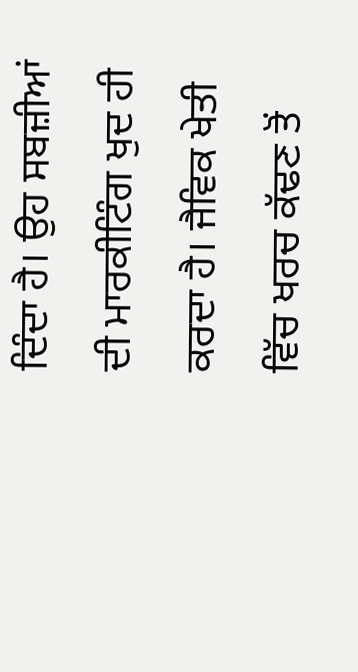ਦਿੰਦਾ ਹੈ। ਉਹ ਸਬਜ਼ੀਆਂ ਦੀ ਮਾਰਕੀਟਿੰਗ ਖੁਦ ਹੀ ਕਰਦਾ ਹੈ। ਜੈਵਿਕ ਖੇਤੀ ਵਿੱਚ ਖਰਚ ਕੱਢਣ ਤੋਂ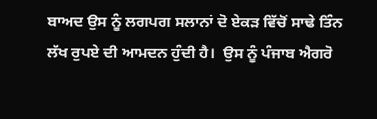ਬਾਅਦ ਉਸ ਨੂੰ ਲਗਪਗ ਸਲਾਨਾਂ ਦੋ ਏਕੜ ਵਿੱਚੋਂ ਸਾਢੇ ਤਿੰਨ ਲੱਖ ਰੁਪਏ ਦੀ ਆਮਦਨ ਹੁੰਦੀ ਹੈ।  ਉਸ ਨੂੰ ਪੰਜਾਬ ਐਗਰੋ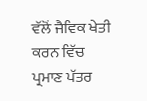ਵੱਲੋਂ ਜੈਵਿਕ ਖੇਤੀ ਕਰਨ ਵਿੱਚ ਪ੍ਰਮਾਣ ਪੱਤਰ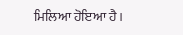ਮਿਲਿਆ ਹੋਇਆ ਹੈ।